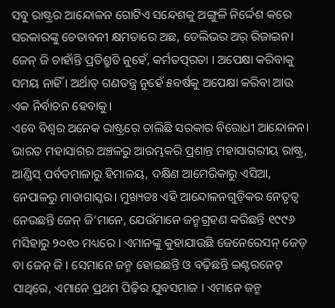ସବୁ ରାଷ୍ଟ୍ରର ଆନ୍ଦୋଳନ ଗୋଟିଏ ସନ୍ଦେଶକୁ ଅଙ୍ଗୁଳି ନିର୍ଦ୍ଦେଶ କରେ ସରକାରଙ୍କୁ ଚେତାବନୀ କ୍ଷମତାରେ ଅଛ, ଡେଲିଭର ଅର୍ ରିଜାଇନ। ଜେନ୍ ଜି ଚାହାଁନ୍ତି ପ୍ରତିଶ୍ରୁତି ନୁହେଁ, କର୍ମତତ୍ପରତା । ଅପେକ୍ଷା କରିବାକୁ ସମୟ ନାହିଁ । ଅର୍ଥାତ୍ ଗଣତନ୍ତ୍ର ନୁହେଁ ୫ବର୍ଷକୁ ଅପେକ୍ଷା କରିବା ଆଉ ଏକ ନିର୍ବାଚନ ହେବାକୁ।
ଏବେ ବିଶ୍ୱର ଅନେକ ରାଷ୍ଟ୍ରରେ ଚାଲିଛି ସରକାର ବିରୋଧୀ ଆନ୍ଦୋଳନ। ଭାରତ ମହାସାଗର ଅଞ୍ଚଳରୁ ଆରମ୍ଭକରି ପ୍ରଶାନ୍ତ ମହାସାଗରୀୟ ରାଷ୍ଟ୍ର, ଆଣ୍ଡିସ୍ ପର୍ବତମାଳାରୁ ହିମାଳୟ, ଦକ୍ଷିଣ ଆମେରିକାରୁ ଏସିଆ, ନେପାଳରୁ ମାଡାଗାସ୍କର। ମୁଖ୍ୟତଃ ଏହି ଆନ୍ଦୋଳନଗୁଡ଼ିକର ନେତୃତ୍ୱ ନେଉଛନ୍ତି ଜେନ୍ ଜି’ମାନେ, ଯେଉଁମାନେ ଜନ୍ମଗ୍ରହଣ କରିଛନ୍ତି ୧୯୯୬ ମସିହାରୁ ୨୦୧୦ ମଧ୍ୟରେ । ଏମାନଙ୍କୁ କୁହାଯାଉଛି ଜେନେରେସନ୍ ଜେଡ୍ ବା ଜେନ୍ ଜି । ସେମାନେ ଜନ୍ମ ହୋଇଛନ୍ତି ଓ ବଢ଼ିଛନ୍ତି ଇଣ୍ଟରନେଟ୍ ସାଥିରେ, ଏମାନେ ପ୍ରଥମ ପିଢ଼ିର ଯୁବସମାଜ । ଏମାନେ ଜନ୍ମ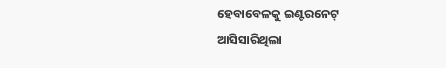ହେବାବେଳକୁ ଇଣ୍ଟରନେଟ୍ ଆସିସାରିଥିଲା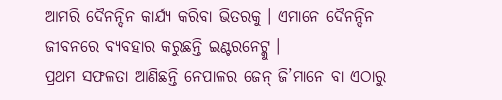ଆମରି ଦୈନନ୍ଦିନ କାର୍ଯ୍ୟ କରିବା ଭିତରକୁ । ଏମାନେ ଦୈନନ୍ଦିନ ଜୀବନରେ ବ୍ୟବହାର କରୁଛନ୍ତି ଇଣ୍ଟରନେଟ୍କୁ ।
ପ୍ରଥମ ସଫଳତା ଆଣିଛନ୍ତି ନେପାଳର ଜେନ୍ ଜି’ମାନେ ବା ଏଠାରୁ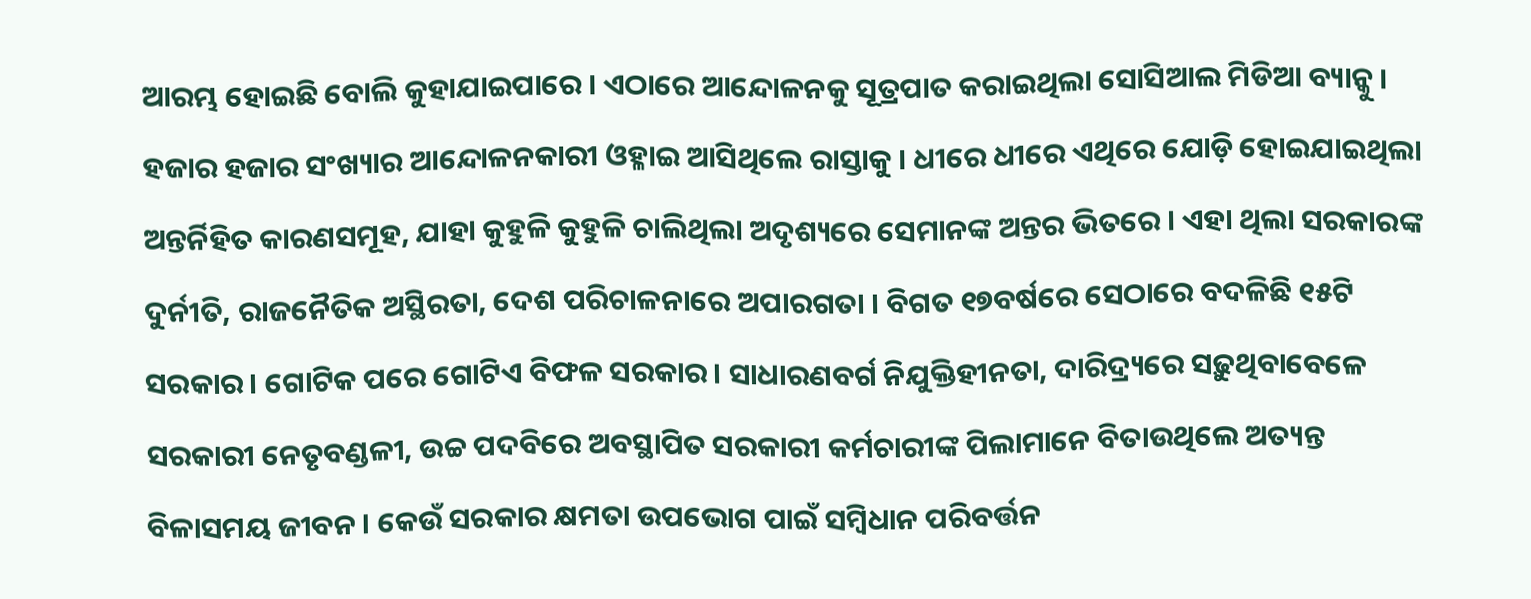ଆରମ୍ଭ ହୋଇଛି ବୋଲି କୁହାଯାଇପାରେ । ଏଠାରେ ଆନ୍ଦୋଳନକୁ ସୂତ୍ରପାତ କରାଇଥିଲା ସୋସିଆଲ ମିଡିଆ ବ୍ୟାନ୍କୁ । ହଜାର ହଜାର ସଂଖ୍ୟାର ଆନ୍ଦୋଳନକାରୀ ଓହ୍ଳାଇ ଆସିଥିଲେ ରାସ୍ତାକୁ । ଧୀରେ ଧୀରେ ଏଥିରେ ଯୋଡ଼ି ହୋଇଯାଇଥିଲା ଅନ୍ତର୍ନିହିତ କାରଣସମୂହ, ଯାହା କୁହୁଳି କୁହୁଳି ଚାଲିଥିଲା ଅଦୃଶ୍ୟରେ ସେମାନଙ୍କ ଅନ୍ତର ଭିତରେ । ଏହା ଥିଲା ସରକାରଙ୍କ ଦୁର୍ନୀତି, ରାଜନୈତିକ ଅସ୍ଥିରତା, ଦେଶ ପରିଚାଳନାରେ ଅପାରଗତା । ବିଗତ ୧୭ବର୍ଷରେ ସେଠାରେ ବଦଳିଛି ୧୫ଟି ସରକାର । ଗୋଟିକ ପରେ ଗୋଟିଏ ବିଫଳ ସରକାର। ସାଧାରଣବର୍ଗ ନିଯୁକ୍ତିହୀନତା, ଦାରିଦ୍ର୍ୟରେ ସଢ଼ୁଥିବାବେଳେ ସରକାରୀ ନେତୃବଣ୍ଡଳୀ, ଉଚ୍ଚ ପଦବିରେ ଅବସ୍ଥାପିତ ସରକାରୀ କର୍ମଚାରୀଙ୍କ ପିଲାମାନେ ବିତାଉଥିଲେ ଅତ୍ୟନ୍ତ ବିଳାସମୟ ଜୀବନ । କେଉଁ ସରକାର କ୍ଷମତା ଉପଭୋଗ ପାଇଁ ସମ୍ବିଧାନ ପରିବର୍ତ୍ତନ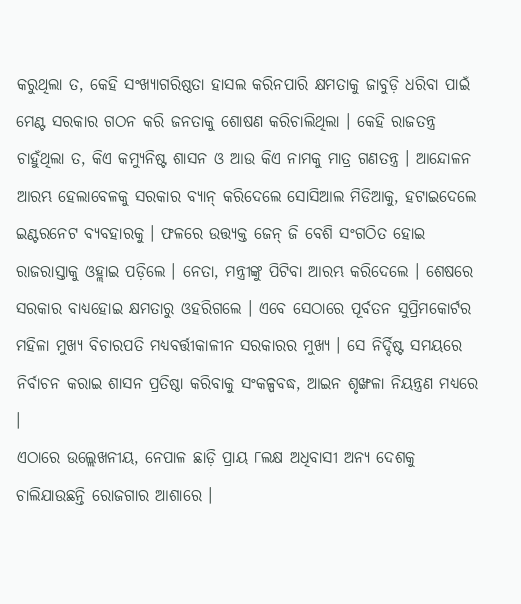କରୁଥିଲା ତ, କେହି ସଂଖ୍ୟାଗରିଷ୍ଠତା ହାସଲ କରିନପାରି କ୍ଷମତାକୁ ଜାବୁଡ଼ି ଧରିବା ପାଇଁ ମେଣ୍ଟ ସରକାର ଗଠନ କରି ଜନତାକୁ ଶୋଷଣ କରିଚାଲିଥିଲା । କେହି ରାଜତନ୍ତ୍ର ଚାହୁଁଥିଲା ତ, କିଏ କମ୍ୟୁନିଷ୍ଟ ଶାସନ ଓ ଆଉ କିଏ ନାମକୁ ମାତ୍ର ଗଣତନ୍ତ୍ର । ଆନ୍ଦୋଳନ ଆରମ୍ଭ ହେଲାବେଳକୁ ସରକାର ବ୍ୟାନ୍ କରିଦେଲେ ସୋସିଆଲ ମିଡିଆକୁ, ହଟାଇଦେଲେ ଇଣ୍ଟରନେଟ ବ୍ୟବହାରକୁ । ଫଳରେ ଉତ୍ତ୍ୟକ୍ତ ଜେନ୍ ଜି ବେଶି ସଂଗଠିତ ହୋଇ ରାଜରାସ୍ତାକୁ ଓହ୍ଲାଇ ପଡ଼ିଲେ । ନେତା, ମନ୍ତ୍ରୀଙ୍କୁ ପିଟିବା ଆରମ୍ଭ କରିଦେଲେ । ଶେଷରେ ସରକାର ବାଧ୍ୟହୋଇ କ୍ଷମତାରୁ ଓହରିଗଲେ । ଏବେ ସେଠାରେ ପୂର୍ବତନ ସୁପ୍ରିମକୋର୍ଟର ମହିଳା ମୁଖ୍ୟ ବିଚାରପତି ମଧ୍ୟବର୍ତ୍ତୀକାଳୀନ ସରକାରର ମୁଖ୍ୟ । ସେ ନିର୍ଦ୍ଦିଷ୍ଟ ସମୟରେ ନିର୍ବାଚନ କରାଇ ଶାସନ ପ୍ରତିଷ୍ଠା କରିବାକୁ ସଂକଳ୍ପବଦ୍ଧ, ଆଇନ ଶୃଙ୍ଖଳା ନିୟନ୍ତ୍ରଣ ମଧ୍ୟରେ ।
ଏଠାରେ ଉଲ୍ଲେଖନୀୟ, ନେପାଳ ଛାଡ଼ି ପ୍ରାୟ ୮ଲକ୍ଷ ଅଧିବାସୀ ଅନ୍ୟ ଦେଶକୁ ଚାଲିଯାଉଛନ୍ତି ରୋଜଗାର ଆଶାରେ ।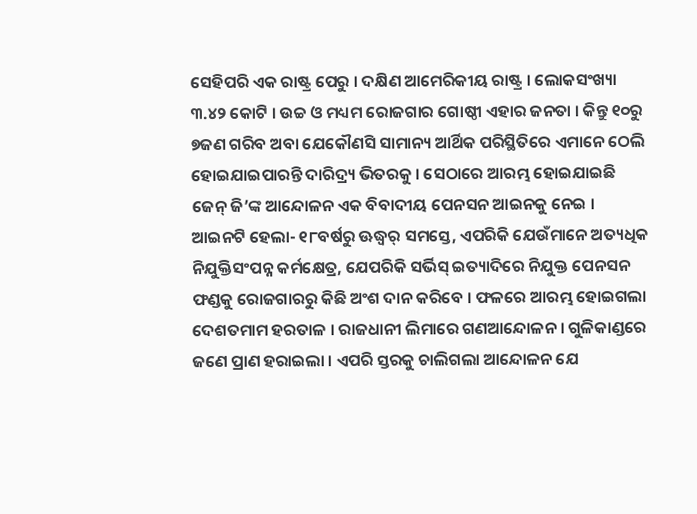ସେହିପରି ଏକ ରାଷ୍ଟ୍ର ପେରୁ । ଦକ୍ଷିଣ ଆମେରିକୀୟ ରାଷ୍ଟ୍ର । ଲୋକସଂଖ୍ୟା ୩.୪୨ କୋଟି । ଉଚ୍ଚ ଓ ମଧ୍ୟମ ରୋଜଗାର ଗୋଷ୍ଠୀ ଏହାର ଜନତା । କିନ୍ତୁ ୧୦ରୁ ୭ଜଣ ଗରିବ ଅବା ଯେକୌଣସି ସାମାନ୍ୟ ଆର୍ଥିକ ପରିସ୍ଥିତିରେ ଏମାନେ ଠେଲି ହୋଇଯାଇପାରନ୍ତି ଦାରିଦ୍ର୍ୟ ଭିତରକୁ । ସେଠାରେ ଆରମ୍ଭ ହୋଇଯାଇଛି ଜେନ୍ ଜି’ଙ୍କ ଆନ୍ଦୋଳନ ଏକ ବିବାଦୀୟ ପେନସନ ଆଇନକୁ ନେଇ । ଆଇନଟି ହେଲା- ୧୮ବର୍ଷରୁ ଊଦ୍ଧ୍ୱର୍ ସମସ୍ତେ, ଏପରିକି ଯେଉଁମାନେ ଅତ୍ୟଧିକ ନିଯୁକ୍ତିସଂପନ୍ନ କର୍ମକ୍ଷେତ୍ର, ଯେପରିକି ସର୍ଭିସ୍ ଇତ୍ୟାଦିରେ ନିଯୁକ୍ତ ପେନସନ ଫଣ୍ଡକୁ ରୋଜଗାରରୁ କିଛି ଅଂଶ ଦାନ କରିବେ । ଫଳରେ ଆରମ୍ଭ ହୋଇଗଲା ଦେଶତମାମ ହରତାଳ । ରାଜଧାନୀ ଲିମାରେ ଗଣଆନ୍ଦୋଳନ । ଗୁଳିକାଣ୍ଡରେ ଜଣେ ପ୍ରାଣ ହରାଇଲା । ଏପରି ସ୍ତରକୁ ଚାଲିଗଲା ଆନ୍ଦୋଳନ ଯେ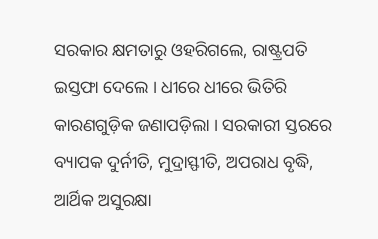ସରକାର କ୍ଷମତାରୁ ଓହରିଗଲେ, ରାଷ୍ଟ୍ରପତି ଇସ୍ତଫା ଦେଲେ । ଧୀରେ ଧୀରେ ଭିତିରି କାରଣଗୁଡ଼ିକ ଜଣାପଡ଼ିଲା । ସରକାରୀ ସ୍ତରରେ ବ୍ୟାପକ ଦୁର୍ନୀତି, ମୁଦ୍ରାସ୍ଫୀତି, ଅପରାଧ ବୃଦ୍ଧି, ଆର୍ଥିକ ଅସୁରକ୍ଷା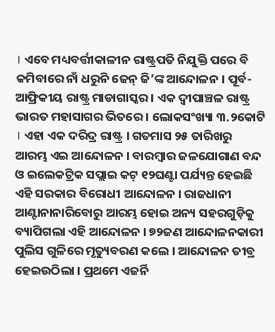। ଏବେ ମଧ୍ୟବର୍ତ୍ତୀକାଳୀନ ରାଷ୍ଟ୍ରପତି ନିଯୁକ୍ତି ପରେ ବି କମିବାରେ ନାଁ ଧରୁନି ଜେନ୍ ଜି’ଙ୍କ ଆନ୍ଦୋଳନ । ପୂର୍ବ-ଆଫ୍ରିକୀୟ ରାଷ୍ଟ୍ର ମାଡାଗାସ୍କର । ଏକ ଦ୍ୱୀପାଞ୍ଚଳ ରାଷ୍ଟ୍ର ଭାରତ ମହାସାଗର ଭିତରେ । ଲୋକସଂଖ୍ୟା ୩.୨କୋଟି । ଏହା ଏକ ଦରିଦ୍ର ରାଷ୍ଟ୍ର । ଗତମାସ ୨୫ ତାରିଖରୁ ଆରମ୍ଭ ଏଇ ଆନ୍ଦୋଳନ । ବାରମ୍ବାର ଜଳଯୋଗାଣ ବନ୍ଦ ଓ ଇଲେକଟ୍ରିକ ସପ୍ଲାଇ କଟ୍ ୧୨ଘଣ୍ଟା ପର୍ଯ୍ୟନ୍ତ ହେଇଛି ଏହି ସରକାର ବିରୋଧୀ ଆନ୍ଦୋଳନ । ରାଜଧାନୀ ଆଣ୍ଟାନାନାରିବୋରୁ ଆରମ୍ଭ ହୋଇ ଅନ୍ୟ ସହରଗୁଡ଼ିକୁ ବ୍ୟାପିଗଲା ଏହି ଆନ୍ଦୋଳନ । ୭୨ଜଣ ଆନ୍ଦୋଳନକାରୀ ପୁଲିସ ଗୁଳିରେ ମୃତ୍ୟୁବରଣ କଲେ । ଆନ୍ଦୋଳନ ତୀବ୍ର ହେଇଉଠିଲା । ପ୍ରଥମେ ଏଜର୍ନି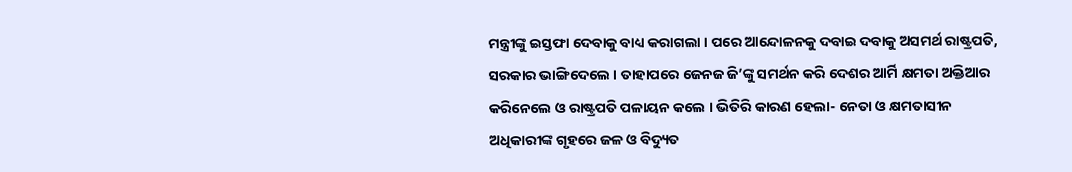ମନ୍ତ୍ରୀଙ୍କୁ ଇସ୍ତଫା ଦେବାକୁ ବାଧ୍ୟ କରାଗଲା । ପରେ ଆନ୍ଦୋଳନକୁ ଦବାଇ ଦବାକୁ ଅସମର୍ଥ ରାଷ୍ଟ୍ରପତି, ସରକାର ଭାଙ୍ଗିଦେଲେ । ତାହାପରେ ଜେନଜ ଜି’ଙ୍କୁ ସମର୍ଥନ କରି ଦେଶର ଆର୍ମି କ୍ଷମତା ଅକ୍ତିଆର କରିନେଲେ ଓ ରାଷ୍ଟ୍ରପତି ପଳାୟନ କଲେ । ଭିତିରି କାରଣ ହେଲା- ନେତା ଓ କ୍ଷମତାସୀନ ଅଧିକାରୀଙ୍କ ଗୃହରେ ଜଳ ଓ ବିଦ୍ୟୁତ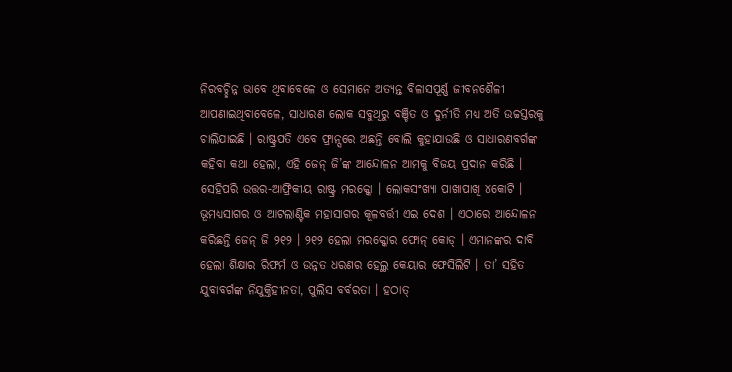ନିରବଚ୍ଛିନ୍ନ ଭାବେ ଥିବାବେଳେ ଓ ସେମାନେ ଅତ୍ୟନ୍ତ ବିଳାସପୂର୍ଣ୍ଣ ଜୀବନଶୈଳୀ ଆପଣାଇଥିବାବେଳେ, ସାଧାରଣ ଲୋକ ସବୁଥିରୁ ବଞ୍ଚିତ ଓ ଦୁର୍ନୀତି ମଧ୍ୟ ଅତି ଉଚ୍ଚସ୍ତରକୁ ଚାଲିଯାଇଛି । ରାଷ୍ଟ୍ରପତି ଏବେ ଫ୍ରାନ୍ସରେ ଅଛନ୍ତି ବୋଲି କୁହାଯାଉଛି ଓ ସାଧାରଣବର୍ଗଙ୍କ କହିବା କଥା ହେଲା, ଏହି ଜେନ୍ ଜି’ଙ୍କ ଆନ୍ଦୋଳନ ଆମକୁ ବିଜୟ ପ୍ରଦାନ କରିଛି ।
ସେହିପରି ଉତ୍ତର-ଆଫ୍ରିକୀୟ ରାଷ୍ଟ୍ର ମରକ୍କୋ । ଲୋକସଂଖ୍ୟା ପାଖାପାଖି ୪କୋଟି । ଭୂମଧ୍ୟସାଗର ଓ ଆଟଲାଣ୍ଟିକ ମହାସାଗର କୂଳବର୍ତ୍ତୀ ଏଇ ଦେଶ । ଏଠାରେ ଆନ୍ଦୋଳନ କରିଛନ୍ତି ଜେନ୍ ଜି ୨୧୨ । ୨୧୨ ହେଲା ମରକ୍କୋର ଫୋନ୍ କୋଡ୍ । ଏମାନଙ୍କର ଦାବି ହେଲା ଶିକ୍ଷାର ରିଫର୍ମ ଓ ଉନ୍ନତ ଧରଣର ହେଲ୍ଥ କେୟାର ଫେସିଲିଟି । ତା’ ସହିତ ଯୁବାବର୍ଗଙ୍କ ନିଯୁକ୍ତିହୀନତା, ପୁଲିସ ବର୍ବରତା । ହଠାତ୍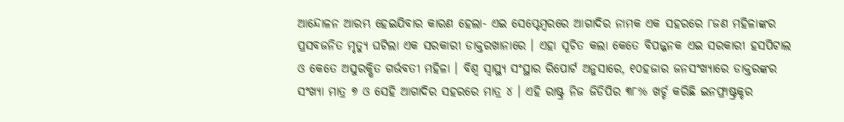ଆନ୍ଦୋଳନ ଆରମ୍ଭ ହେଇଯିବାର କାରଣ ହେଲା- ଏଇ ସେପ୍ଟେମ୍ବରରେ ଆଗାଦିର ନାମକ ଏକ ସହରରେ ୮ଜଣ ମହିଳାଙ୍କର ପ୍ରସବଜନିତ ମୃତ୍ୟୁ ଘଟିଲା ଏକ ସରକାରୀ ଡାକ୍ତରଖାନାରେ । ଏହା ସୂଚିତ କଲା କେତେ ବିପଜ୍ଜନକ ଏଇ ସରକାରୀ ହସପିଟାଲ ଓ କେତେ ଅସୁରକ୍ଷିତ ଗର୍ଭବତୀ ମହିଳା । ବିଶ୍ୱ ସ୍ୱାସ୍ଥ୍ୟ ସଂସ୍ଥାର ରିପୋର୍ଟ ଅନୁସାରେ, ୧୦ହଜାର ଜନସଂଖ୍ୟାରେ ଡାକ୍ତରଙ୍କର ସଂଖ୍ୟା ମାତ୍ର ୭ ଓ ସେହି ଆଗାଦିର ସହରରେ ମାତ୍ର ୪ । ଏହି ରାଷ୍ଟ୍ର ନିଜ ଜିଡିପିର ୩୮% ଖର୍ଚ୍ଚ କରିଛି ଇନଫ୍ରାଷ୍ଟ୍ରକ୍ଚର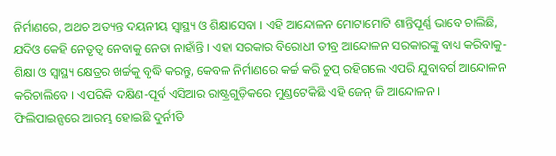ନିର୍ମାଣରେ, ଅଥଚ ଅତ୍ୟନ୍ତ ଦୟନୀୟ ସ୍ୱାସ୍ଥ୍ୟ ଓ ଶିକ୍ଷାସେବା । ଏହି ଆନ୍ଦୋଳନ ମୋଟାମୋଟି ଶାନ୍ତିପୂର୍ଣ୍ଣ ଭାବେ ଚାଲିଛି, ଯଦିଓ କେହି ନେତୃତ୍ୱ ନେବାକୁ ନେତା ନାହାଁନ୍ତି । ଏହା ସରକାର ବିରୋଧୀ ତୀବ୍ର ଆନ୍ଦୋଳନ ସରକାରଙ୍କୁ ବାଧ୍ୟ କରିବାକୁ- ଶିକ୍ଷା ଓ ସ୍ୱାସ୍ଥ୍ୟ କ୍ଷେତ୍ରର ଖର୍ଚ୍ଚକୁ ବୃଦ୍ଧି କରନ୍ତୁ, କେବଳ ନିର୍ମାଣରେ କର୍ଚ୍ଚ କରି ଚୁପ୍ ରହିଗଲେ ଏପରି ଯୁବାବର୍ଗ ଆନ୍ଦୋଳନ କରିଚାଲିବେ । ଏପରିକି ଦକ୍ଷିଣ-ପୂର୍ବ ଏସିଆର ରାଷ୍ଟ୍ରଗୁଡ଼ିକରେ ମୁଣ୍ଡଟେକିଛି ଏହି ଜେନ୍ ଜି ଆନ୍ଦୋଳନ ।
ଫିଲିପାଇନ୍ସରେ ଆରମ୍ଭ ହୋଇଛି ଦୁର୍ନୀତି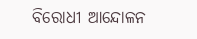ବିରୋଧୀ ଆନ୍ଦୋଳନ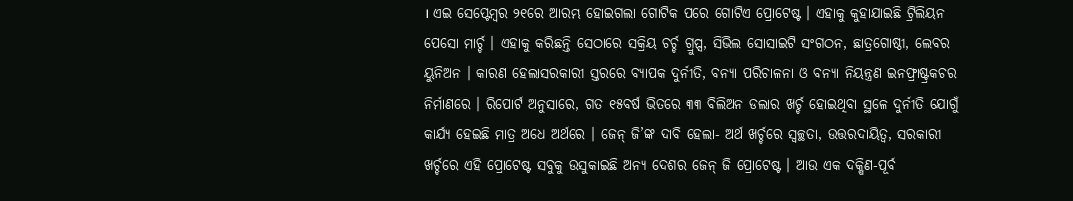। ଏଇ ସେପ୍ଟେମ୍ବର ୨୧ରେ ଆରମ୍ଭ ହୋଇଗଲା ଗୋଟିକ ପରେ ଗୋଟିଏ ପ୍ରୋଟେଷ୍ଟ । ଏହାକୁ କୁହାଯାଇଛି ଟ୍ରିଲିୟନ ପେସୋ ମାର୍ଚ୍ଚ । ଏହାକୁ କରିଛନ୍ତି ସେଠାରେ ସକ୍ରିୟ ଚର୍ଚ୍ଚ ଗ୍ରୁପ୍ସ, ସିଭିଲ ସୋସାଇଟି ସଂଗଠନ, ଛାତ୍ରଗୋଷ୍ଠୀ, ଲେବର ୟୁନିଅନ । କାରଣ ହେଲାସରକାରୀ ସ୍ତରରେ ବ୍ୟାପକ ଦୁର୍ନୀତି, ବନ୍ୟା ପରିଚାଳନା ଓ ବନ୍ୟା ନିୟନ୍ତ୍ରଣ ଇନଫ୍ରାଷ୍ଟ୍ରକଚର ନିର୍ମାଣରେ । ରିପୋର୍ଟ ଅନୁସାରେ, ଗତ ୧୫ବର୍ଷ ଭିତରେ ୩୩ ବିଲିଅନ ଡଲାର ଖର୍ଚ୍ଚ ହୋଇଥିବା ସ୍ଥଳେ ଦୁର୍ନୀତି ଯୋଗୁଁ କାର୍ଯ୍ୟ ହେଇଛି ମାତ୍ର ଅଧେ ଅର୍ଥରେ । ଜେନ୍ ଜି’ଙ୍କ ଦାବି ହେଲା- ଅର୍ଥ ଖର୍ଚ୍ଚରେ ସ୍ୱଚ୍ଛତା, ଉତ୍ତରଦାୟିତ୍ୱ, ସରକାରୀ ଖର୍ଚ୍ଚରେ ଏହି ପ୍ରୋଟେଷ୍ଟ ସବୁକୁ ଉସୁକାଇଛି ଅନ୍ୟ ଦେଶର ଜେନ୍ ଜି ପ୍ରୋଟେଷ୍ଟ । ଆଉ ଏକ ଦକ୍ଷିଣ-ପୂର୍ବ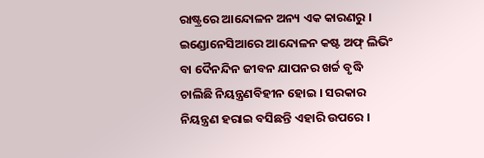ରାଷ୍ଟ୍ରରେ ଆନ୍ଦୋଳନ ଅନ୍ୟ ଏକ କାରଣରୁ । ଇଣ୍ଡୋନେସିଆରେ ଆନ୍ଦୋଳନ କଷ୍ଟ ଅଫ୍ ଲିଭିଂ ବା ଦୈନନ୍ଦିନ ଜୀବନ ଯାପନର ଖର୍ଚ୍ଚ ବୃଦ୍ଧି ଚାଲିଛି ନିୟନ୍ତ୍ରଣବିହୀନ ହୋଇ । ସରକାର ନିୟନ୍ତ୍ରଣ ହରାଇ ବସିଛନ୍ତି ଏହାରି ଉପରେ ।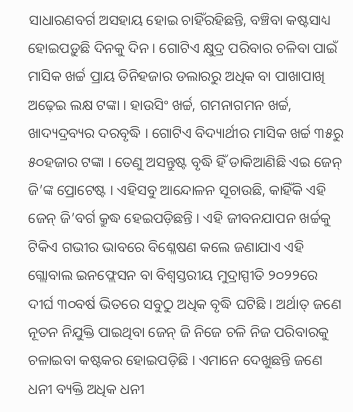ସାଧାରଣବର୍ଗ ଅସହାୟ ହୋଇ ଚାହିଁରହିଛନ୍ତି, ବଞ୍ଚିବା କଷ୍ଟସାଧ୍ୟ ହୋଇପଡ଼ୁଛି ଦିନକୁ ଦିନ । ଗୋଟିଏ କ୍ଷୁଦ୍ର ପରିବାର ଚଳିବା ପାଇଁ ମାସିକ ଖର୍ଚ୍ଚ ପ୍ରାୟ ତିନିହଜାର ଡଲାରରୁ ଅଧିକ ବା ପାଖାପାଖି ଅଢ଼େଇ ଲକ୍ଷ ଟଙ୍କା । ହାଉସିଂ ଖର୍ଚ୍ଚ, ଗମନାଗମନ ଖର୍ଚ୍ଚ, ଖାଦ୍ୟଦ୍ରବ୍ୟର ଦରବୃଦ୍ଧି । ଗୋଟିଏ ବିଦ୍ୟାର୍ଥୀର ମାସିକ ଖର୍ଚ୍ଚ ୩୫ରୁ ୫୦ହଜାର ଟଙ୍କା । ତେଣୁ ଅସନ୍ତୁଷ୍ଟ ବୃଦ୍ଧି ହିଁ ଡାକିଆଣିଛି ଏଇ ଜେନ୍ ଜି’ଙ୍କ ପ୍ରୋଟେଷ୍ଟ । ଏହିସବୁ ଆନ୍ଦୋଳନ ସୂଚାଉଛି, କାହିଁକି ଏହି ଜେନ୍ ଜି’ବର୍ଗ କ୍ରୁଦ୍ଧ ହେଇପଡ଼ିଛନ୍ତି । ଏହି ଜୀବନଯାପନ ଖର୍ଚ୍ଚକୁ ଟିକିଏ ଗଭୀର ଭାବରେ ବିଶ୍ଳେଷଣ କଲେ ଜଣାଯାଏ ଏହି ଗ୍ଲୋବାଲ ଇନଫ୍ଲେସନ ବା ବିଶ୍ୱସ୍ତରୀୟ ମୁଦ୍ରାସ୍ପୀତି ୨୦୨୨ରେ ଦୀର୍ଘ ୩୦ବର୍ଷ ଭିତରେ ସବୁଠୁ ଅଧିକ ବୃଦ୍ଧି ଘଟିଛି । ଅର୍ଥାତ୍ ଜଣେ ନୂତନ ନିଯୁକ୍ତି ପାଇଥିବା ଜେନ୍ ଜି ନିଜେ ଚଳି ନିଜ ପରିବାରକୁ ଚଳାଇବା କଷ୍ଟକର ହୋଇପଡ଼ିଛି । ଏମାନେ ଦେଖୁଛନ୍ତି ଜଣେ ଧନୀ ବ୍ୟକ୍ତି ଅଧିକ ଧନୀ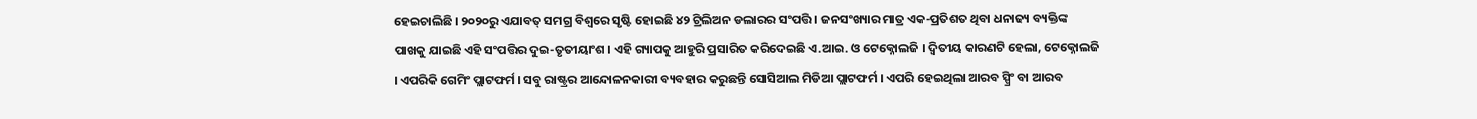ହେଇଚାଲିଛି । ୨୦୨୦ରୁ ଏଯାବତ୍ ସମଗ୍ର ବିଶ୍ୱରେ ସୃଷ୍ଟି ହୋଇଛି ୪୨ ଟ୍ରିଲିଅନ ଡଲାରର ସଂପତ୍ତି । ଜନସଂଖ୍ୟାର ମାତ୍ର ଏକ-ପ୍ରତିଶତ ଥିବା ଧନାଢ୍ୟ ବ୍ୟକ୍ତିଙ୍କ ପାଖକୁ ଯାଇଛି ଏହି ସଂପତ୍ତିର ଦୁଇ-ତୃତୀୟାଂଶ । ଏହି ଗ୍ୟାପକୁ ଆହୁରି ପ୍ରସାରିତ କରିଦେଇଛି ଏ.ଆଇ. ଓ ଟେକ୍ନୋଲଜି । ଦ୍ୱିତୀୟ କାରଣଟି ହେଲା, ଟେକ୍ନୋଲଜି । ଏପରିକି ଗେମିଂ ପ୍ଲାଟଫର୍ମ । ସବୁ ରାଷ୍ଟ୍ରର ଆନ୍ଦୋଳନକାରୀ ବ୍ୟବହାର କରୁଛନ୍ତି ସୋସିଆଲ ମିଡିଆ ପ୍ଲାଟଫର୍ମ । ଏପରି ହେଇଥିଲା ଆରବ ସ୍ପ୍ରିଂ ବା ଆରବ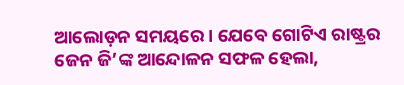ଆଲୋଡ଼ନ ସମୟରେ । ଯେବେ ଗୋଟିଏ ରାଷ୍ଟ୍ରର ଜେନ ଜି’ଙ୍କ ଆନ୍ଦୋଳନ ସଫଳ ହେଲା,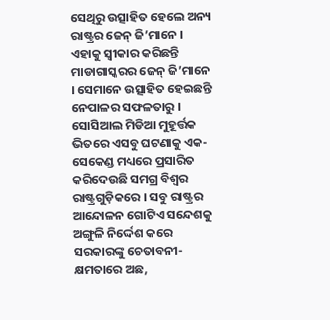ସେଥିରୁ ଉତ୍ସାହିତ ହେଲେ ଅନ୍ୟ ରାଷ୍ଟ୍ରର ଜେନ୍ ଜି’ମାନେ । ଏହାକୁ ସ୍ୱୀକାର କରିଛନ୍ତି ମାଡାଗାସ୍କରର ଜେନ୍ ଜି’ମାନେ । ସେମାନେ ଉତ୍ସାହିତ ହେଇଛନ୍ତି ନେପାଳର ସଫଳତାରୁ । ସୋସିଆଲ ମିଡିଆ ମୁହୂର୍ତ୍ତକ ଭିତରେ ଏସବୁ ଘଟଣାକୁ ଏକ-ସେକେଣ୍ଡ ମଧ୍ୟରେ ପ୍ରସାରିତ କରିଦେଉଛି ସମଗ୍ର ବିଶ୍ୱର ରାଷ୍ଟ୍ରଗୁଡ଼ିକରେ । ସବୁ ରାଷ୍ଟ୍ରର ଆନ୍ଦୋଳନ ଗୋଟିଏ ସନ୍ଦେଶକୁ ଅଙ୍ଗୁଳି ନିର୍ଦ୍ଦେଶ କରେ ସରକାରଙ୍କୁ ଚେତାବନୀ- କ୍ଷମତାରେ ଅଛ,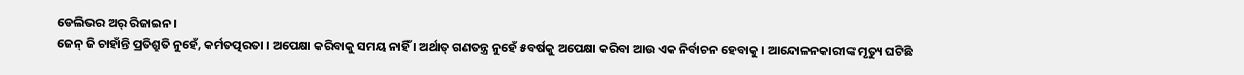ଡେଲିଭର ଅର୍ ରିଜାଇନ ।
ଜେନ୍ ଜି ଚାହାଁନ୍ତି ପ୍ରତିଶ୍ରୁତି ନୁହେଁ, କର୍ମତତ୍ପରତା । ଅପେକ୍ଷା କରିବାକୁ ସମୟ ନାହିଁ । ଅର୍ଥାତ୍ ଗଣତନ୍ତ୍ର ନୁହେଁ ୫ବର୍ଷକୁ ଅପେକ୍ଷା କରିବା ଆଉ ଏକ ନିର୍ବାଚନ ହେବାକୁ । ଆନ୍ଦୋଳନକାରୀଙ୍କ ମୃତ୍ୟୁ ଘଟିଛି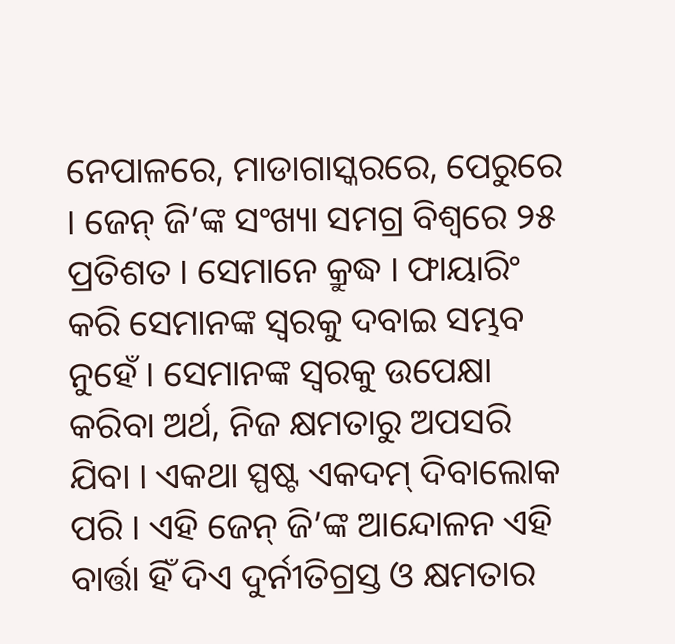ନେପାଳରେ, ମାଡାଗାସ୍କରରେ, ପେରୁରେ । ଜେନ୍ ଜି’ଙ୍କ ସଂଖ୍ୟା ସମଗ୍ର ବିଶ୍ୱରେ ୨୫ ପ୍ରତିଶତ । ସେମାନେ କ୍ରୁଦ୍ଧ । ଫାୟାରିଂ କରି ସେମାନଙ୍କ ସ୍ୱରକୁ ଦବାଇ ସମ୍ଭବ ନୁହେଁ । ସେମାନଙ୍କ ସ୍ୱରକୁ ଉପେକ୍ଷା କରିବା ଅର୍ଥ, ନିଜ କ୍ଷମତାରୁ ଅପସରି ଯିବା । ଏକଥା ସ୍ପଷ୍ଟ ଏକଦମ୍ ଦିବାଲୋକ ପରି । ଏହି ଜେନ୍ ଜି’ଙ୍କ ଆନ୍ଦୋଳନ ଏହି ବାର୍ତ୍ତା ହିଁ ଦିଏ ଦୁର୍ନୀତିଗ୍ରସ୍ତ ଓ କ୍ଷମତାର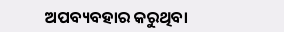ଅପବ୍ୟବହାର କରୁଥିବା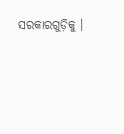ସରକାରଗୁଡ଼ିକୁ ।